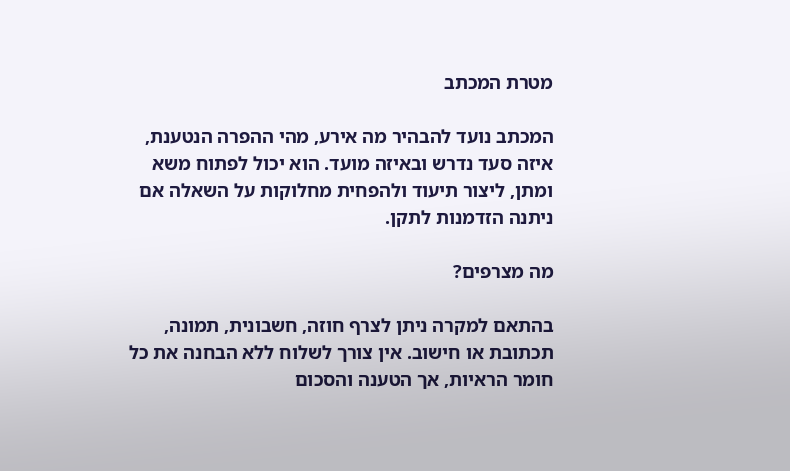מטרת המכתב

המכתב נועד להבהיר מה אירע, מהי ההפרה הנטענת, איזה סעד נדרש ובאיזה מועד. הוא יכול לפתוח משא ומתן, ליצור תיעוד ולהפחית מחלוקות על השאלה אם ניתנה הזדמנות לתקן.

מה מצרפים?

בהתאם למקרה ניתן לצרף חוזה, חשבונית, תמונה, תכתובת או חישוב. אין צורך לשלוח ללא הבחנה את כל חומר הראיות, אך הטענה והסכום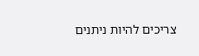צריכים להיות ניתנים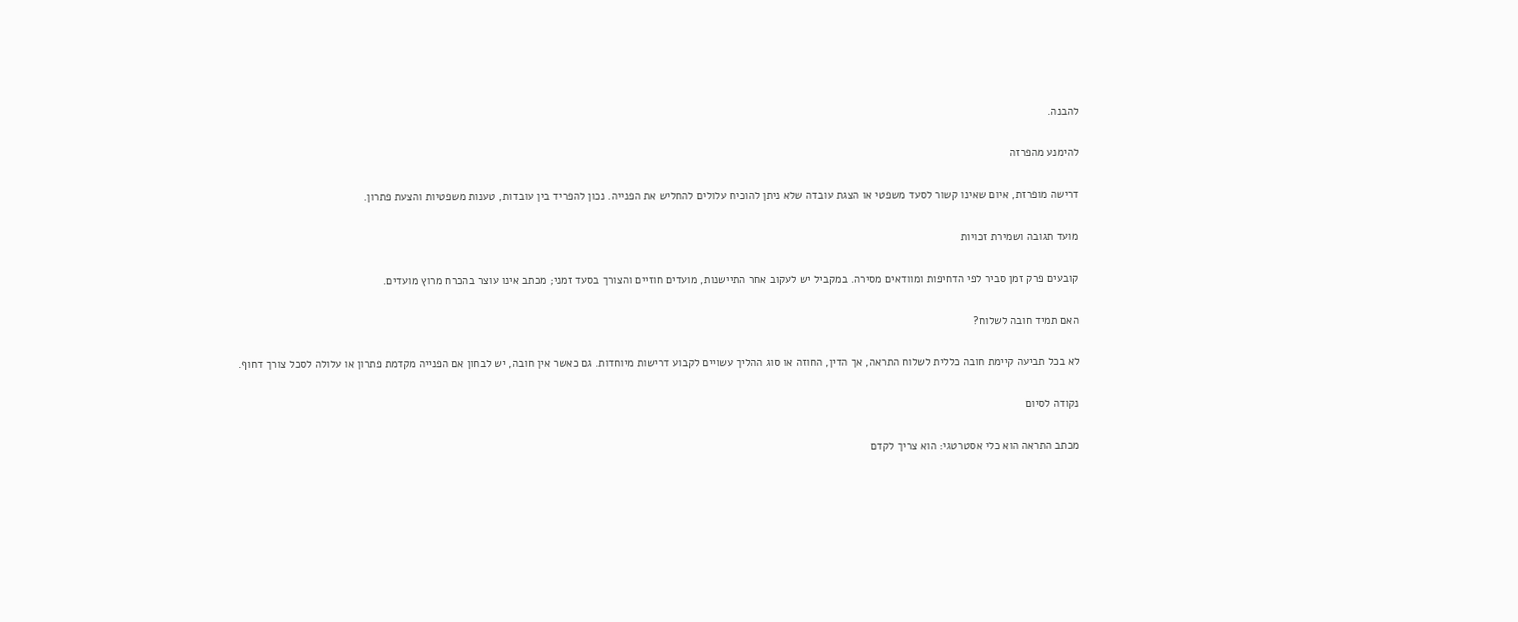להבנה.

להימנע מהפרזה

דרישה מופרזת, איום שאינו קשור לסעד משפטי או הצגת עובדה שלא ניתן להוכיח עלולים להחליש את הפנייה. נכון להפריד בין עובדות, טענות משפטיות והצעת פתרון.

מועד תגובה ושמירת זכויות

קובעים פרק זמן סביר לפי הדחיפות ומוודאים מסירה. במקביל יש לעקוב אחר התיישנות, מועדים חוזיים והצורך בסעד זמני; מכתב אינו עוצר בהכרח מרוץ מועדים.

האם תמיד חובה לשלוח?

לא בכל תביעה קיימת חובה כללית לשלוח התראה, אך הדין, החוזה או סוג ההליך עשויים לקבוע דרישות מיוחדות. גם כאשר אין חובה, יש לבחון אם הפנייה מקדמת פתרון או עלולה לסכל צורך דחוף.

נקודה לסיום

מכתב התראה הוא כלי אסטרטגי: הוא צריך לקדם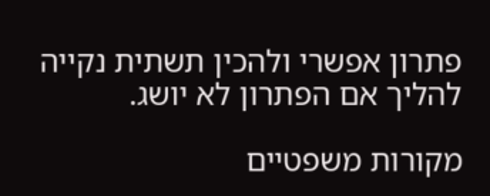פתרון אפשרי ולהכין תשתית נקייה להליך אם הפתרון לא יושג.

מקורות משפטיים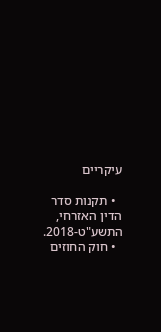עיקריים

  • תקנות סדר הדין האזרחי, התשע"ט-2018.
  • חוק החוזים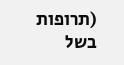(תרופות בשל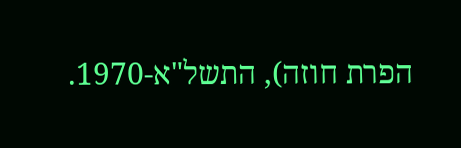הפרת חוזה), התשל"א-1970.